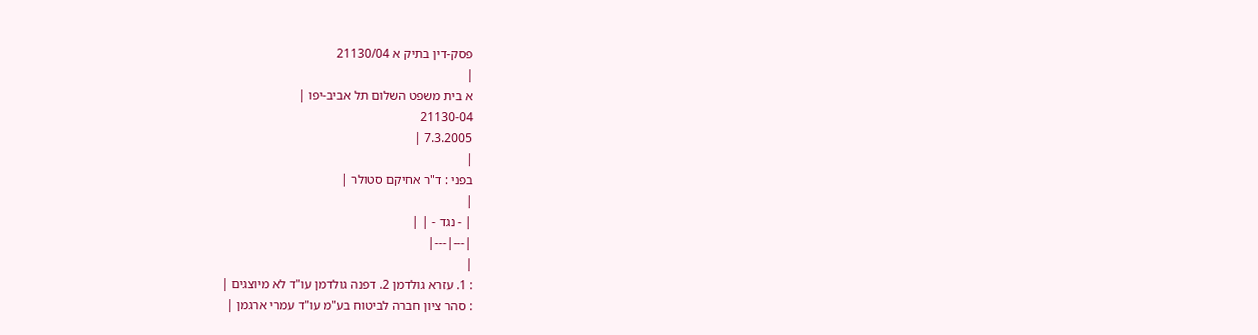פסק-דין בתיק א 21130/04
|
א בית משפט השלום תל אביב-יפו |
21130-04
7.3.2005 |
|
בפני : ד"ר אחיקם סטולר |
|
| - נגד - | |
|---|---|
|
: 1. עזרא גולדמן 2. דפנה גולדמן עו"ד לא מיוצגים |
: סהר ציון חברה לביטוח בע"מ עו"ד עמרי ארגמן |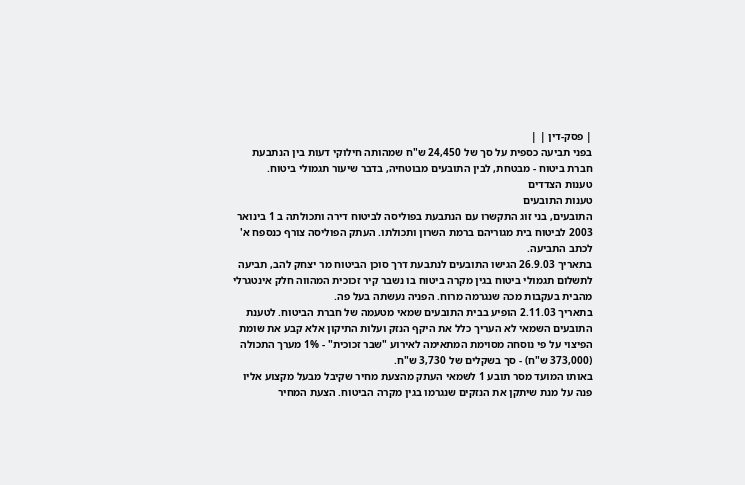| פסק-דין | |
בפני תביעה כספית על סך של 24,450 ש"ח שמהותה חילוקי דעות בין הנתבעת חברת ביטוח - מבטחת, לבין התובעים מבוטחיה, בדבר שיעור תגמולי ביטוח.
טענות הצדדים
טענות התובעים
התובעים, בני זוג התקשרו עם הנתבעת בפוליסה לביטוח דירה ותכולתה ב 1 בינואר 2003 לביטוח בית מגוריהם ברמת השרון ותכולתו. העתק הפוליסה צורף כנספח א' לכתב התביעה.
בתאריך 26.9.03 הגישו התובעים לנתבעת דרך סוכן הביטוח מר יצחק להב, תביעה לתשלום תגמולי ביטוח בגין מקרה ביטוח בו נשבר קיר זכוכית המהווה חלק אינטגרלי מהבית בעקבות מכה שנגרמה מרוח. הפניה נעשתה בעל פה.
בתאריך 2.11.03 הופיע בבית התובעים שמאי מטעמה של חברת הביטוח. לטענת התובעים השמאי לא העריך כלל את היקף הנזק ועלות התיקון אלא קבע את שומת הפיצוי על פי נוסחה מסוימת המתאימה לאירוע "שבר זכוכית" - 1% מערך התכולה (373,000 ש"ח) - סך בשקלים של 3,730 ש"ח.
באותו המועד מסר תובע 1 לשמאי העתק מהצעת מחיר שקיבל מבעל מקצוע אליו פנה על מנת שיתקן את הנזקים שנגרמו בגין מקרה הביטוח. הצעת המחיר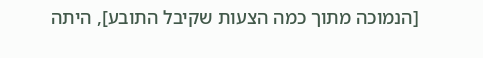[הנמוכה מתוך כמה הצעות שקיבל התובע], היתה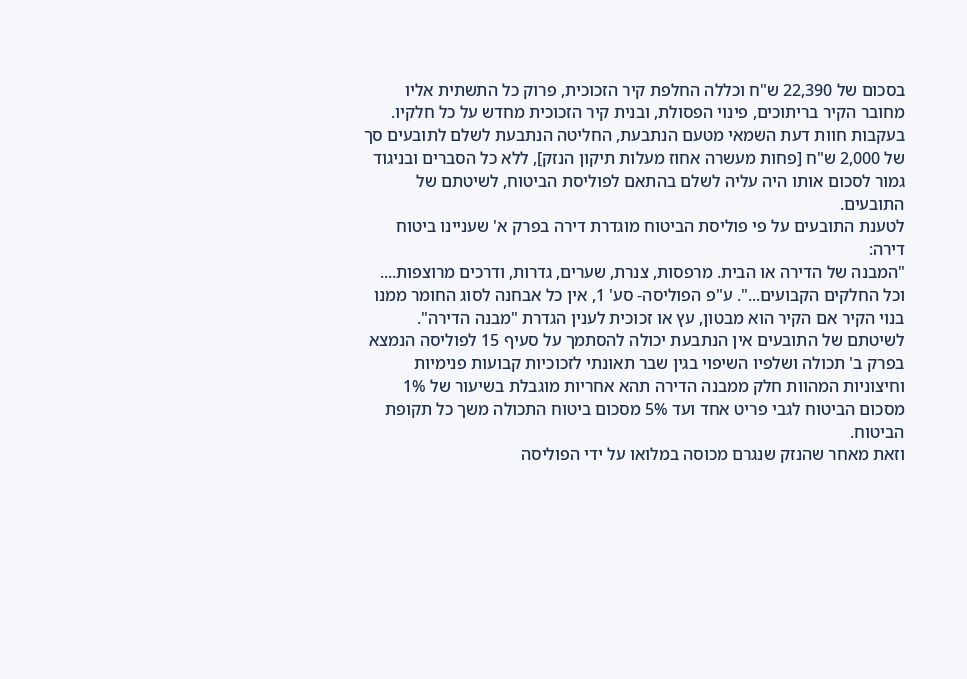בסכום של 22,390 ש"ח וכללה החלפת קיר הזכוכית, פרוק כל התשתית אליו מחובר הקיר בריתוכים, פינוי הפסולת, ובנית קיר הזכוכית מחדש על כל חלקיו.
בעקבות חוות דעת השמאי מטעם הנתבעת, החליטה הנתבעת לשלם לתובעים סך של 2,000 ש"ח [פחות מעשרה אחוז מעלות תיקון הנזק], ללא כל הסברים ובניגוד גמור לסכום אותו היה עליה לשלם בהתאם לפוליסת הביטוח, לשיטתם של התובעים.
לטענת התובעים על פי פוליסת הביטוח מוגדרת דירה בפרק א' שעניינו ביטוח דירה:
"המבנה של הדירה או הבית. מרפסות, צנרת, שערים, גדרות, ודרכים מרוצפות.... וכל החלקים הקבועים...". ע"פ הפוליסה- סע' 1, אין כל אבחנה לסוג החומר ממנו בנוי הקיר אם הקיר הוא מבטון, עץ או זכוכית לענין הגדרת "מבנה הדירה".
לשיטתם של התובעים אין הנתבעת יכולה להסתמך על סעיף 15 לפוליסה הנמצא בפרק ב' תכולה ושלפיו השיפוי בגין שבר תאונתי לזכוכיות קבועות פנימיות וחיצוניות המהוות חלק ממבנה הדירה תהא אחריות מוגבלת בשיעור של 1% מסכום הביטוח לגבי פריט אחד ועד 5% מסכום ביטוח התכולה משך כל תקופת הביטוח.
וזאת מאחר שהנזק שנגרם מכוסה במלואו על ידי הפוליסה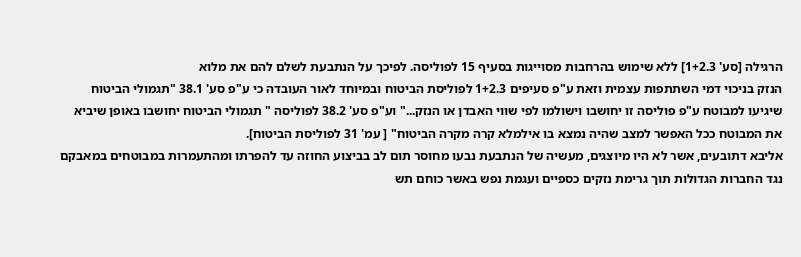הרגילה [סע' 1+2.3] ללא שימוש בהרחבות מסוייגות בסעיף 15 לפוליסה. לפיכך על הנתבעת לשלם להם את מלוא
הנזק בניכוי דמי השתתפות עצמית וזאת ע"פ סעיפים 1+2.3 לפוליסת הביטוח ובמיוחד לאור העובדה כי ע"פ סע' 38.1 "תגמולי הביטוח שיגיעו למבוטח ע"פ פוליסה זו יחושבו וישולמו לפי שווי האבדן או הנזק..." וע"פ סע' 38.2 לפוליסה " תגמולי הביטוח יחושבו באופן שיביא את המבוטח ככל האפשר למצב שהיה נמצא בו אילמלא קרה מקרה הביטוח" [ עמ' 31 לפוליסת הביטוח].
אליבא דתובעים, אשר לא היו מיוצגים, מעשיה של הנתבעת נבעו מחוסר תום לב בביצוע החוזה עד להפרתו ומהתעמרות במבוטחים במאבקם נגד החברות הגדולות תוך גרימת נזקים כספיים ועגמת נפש באשר כוחם תש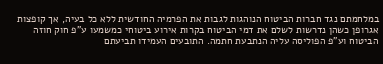במלחמתם נגד חברות הביטוח הנוהגות לגבות את הפרמיה החודשית ללא כל בעיה, אך קופצות אגרופן כשהן נדרשות לשלם את דמי הביטוח בקרות אירוע ביטוחי כמשמעו ע"פ חוק חוזה הביטוח וע"פ הפוליסה עליה הנתבעת חתמה. התובעים העמידו תביעתם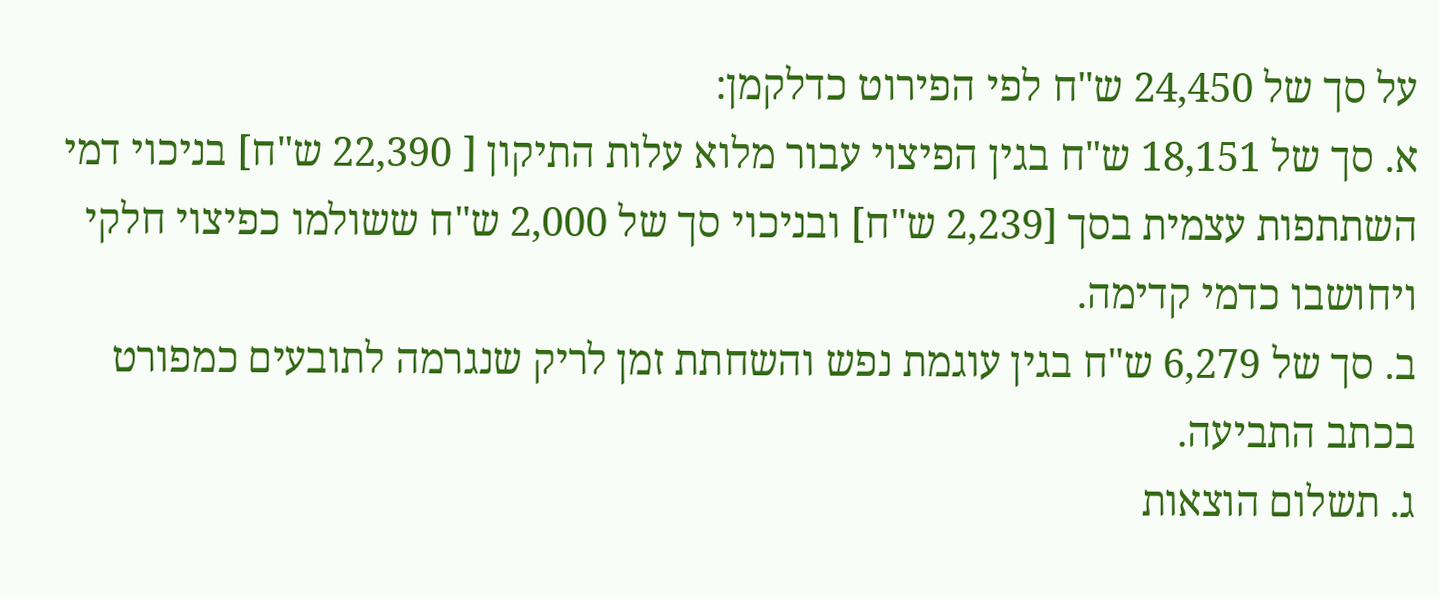על סך של 24,450 ש"ח לפי הפירוט כדלקמן:
א. סך של 18,151 ש"ח בגין הפיצוי עבור מלוא עלות התיקון [ 22,390 ש"ח] בניכוי דמי השתתפות עצמית בסך [2,239 ש"ח] ובניכוי סך של 2,000 ש"ח ששולמו כפיצוי חלקי ויחושבו כדמי קדימה.
ב. סך של 6,279 ש"ח בגין עוגמת נפש והשחתת זמן לריק שנגרמה לתובעים כמפורט בכתב התביעה.
ג. תשלום הוצאות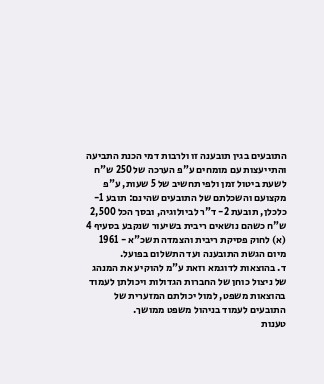התובעים בגין תובענה זו ולרבות דמי הכנת התביעה והתייעצות עם מומחים ע"פ הערכה של 250 ש"ח לשעת ביטול זמן ולפי תחשיב של 5 שעות, ע"פ מקצועם והשכלתם של התובעים שהינם: תובע 1- כלכלן, תובעת 2- ד"ר לביולוגיה, ובסך הכל 2,500 ש"ח כשהם נושאים ריבית בשיעור שנקבע בסעיף 4 (א) לחוק פסיקת ריבית והצמדה תשכ"א - 1961 מיום הגשת התובענה ועד התשלום בפועל.
ד. בהוצאות לדוגמא וזאת ע"מ להוקיע את המנהג של ניצול כוחן של החברות הגדולות ויכולתן לעמוד בהוצאות משפט, למול יכולתם המזערית של התובעים לעמוד בניהול משפט ממושך.
טענות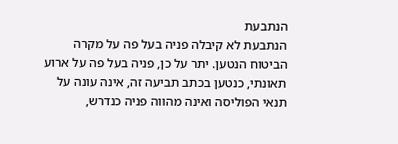הנתבעת
הנתבעת לא קיבלה פניה בעל פה על מקרה הביטוח הנטען. יתר על כן, פניה בעל פה על ארוע תאונתי, כנטען בכתב תביעה זה, אינה עונה על תנאי הפוליסה ואינה מהווה פניה כנדרש,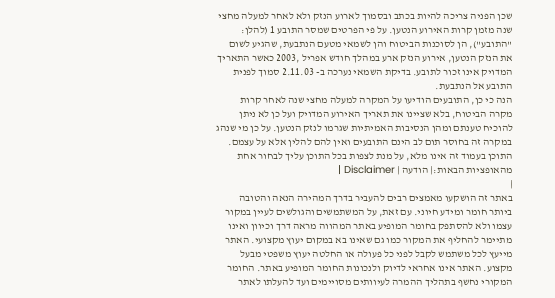שכן הפניה צריכה להיות בכתב ובסמוך לארוע הנזק ולא לאחר למעלה מחצי שנה מזמן קרות האירוע הנטען. על פי הפרטים שמסר התובע 1 (להלן: "התובע"), הן לסוכנות הביטוח והן לשמאי מטעם הנתבעת, שהגיע לשום את הנזק הנטען, אירוע הנזק ארע במהלך חודש אפריל ,2003 כאשר התאריך המדויק אינו זכור לתובע. בדיקת השמאי נערכה ב- 2.11.03 סמוך לפנית התובע אל הנתבעת.
הנה כי כן, התובעים הודיעו על המקרה למעלה מחצי שנה לאחר קרות מקרה הביטוח, בלא שציינו את תאריך האירוע המדויק ועל כן לא ניתן להוכיח טענתם ומהן הנסיבות האמיתיות שגרמו לנזק הנטען. על כן מי שנהג במקרה זה בחוסר תום לב הינם התובעים ואין להם להלין אלא על עצמם.
התוכן בעמוד זה אינו מלא, על מנת לצפות בכל התוכן עליך לבחור אחת מהאופציות הבאות:| הודעה | Disclaimer |
|
באתר זה הושקעו מאמצים רבים להעביר בדרך המהירה הנאה והטובה ביותר חומר ומידע חיוני. עם זאת, על המשתמשים והגולשים לעיין במקור עצמו ולא להסתפק בחומר המופיע באתר המהווה מראה דרך וכיוון ואינו מתיימר להחליף את המקור כמו גם שאינו בא במקום יעוץ מקצועי. האתר מייעץ לכל משתמש לקבל לפני כל פעולה או החלטה יעוץ משפטי מבעל מקצוע. האתר אינו אחראי לדיוק ולנכונות החומר המופיע באתר. החומר המקורי נחשף בתהליך ההמרה לעיוותים מסויימים ועד להעלתו לאתר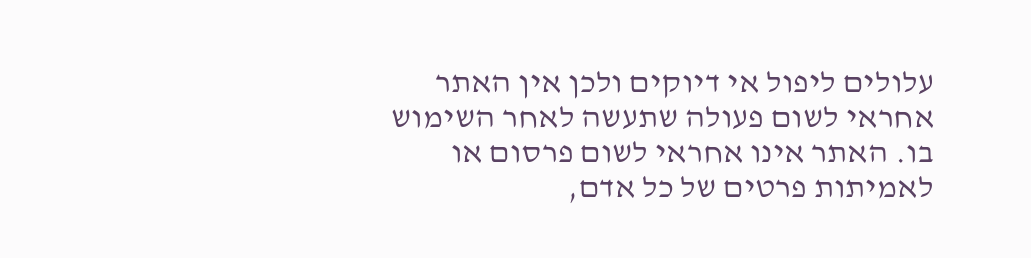עלולים ליפול אי דיוקים ולכן אין האתר אחראי לשום פעולה שתעשה לאחר השימוש בו. האתר אינו אחראי לשום פרסום או לאמיתות פרטים של כל אדם,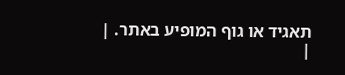תאגיד או גוף המופיע באתר. |
|